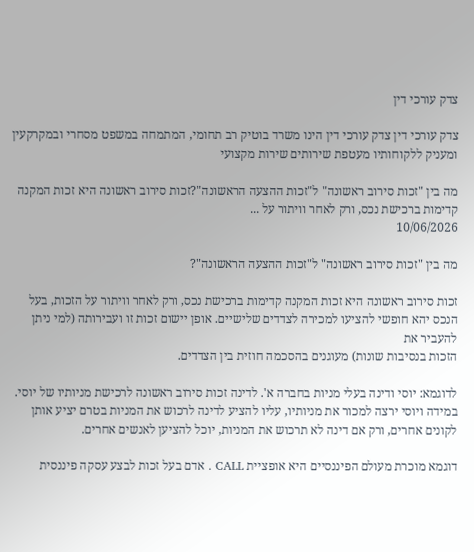צדק עורכי דין

צדק עורכי דין צדק עורכי דין הינו משרד בוטיק רב תחומי, המתמחה במשפט מסחרי ובמקרקעין ומעניק ללקוחותיו מעטפת שירותים שירות מקצועי

מה בין "זכות סירוב ראשונה" ל"זכות ההצעה הראשונה"?זכות סירוב ראשונה היא זכות המקנה קדימות ברכישת נכס, ורק לאחר וויתור על ...
10/06/2026

מה בין "זכות סירוב ראשונה" ל"זכות ההצעה הראשונה"?

זכות סירוב ראשונה היא זכות המקנה קדימות ברכישת נכס, ורק לאחר וויתור על הזכות, בעל הנכס יהא חופשי להציעו למכירה לצדדים שלישיים. אופן יישום זכות זו ועבירותה (למי ניתן להעביר את
הזכות בנסיבות שונות) מעוגנים בהסכמה חוזית בין הצדדים.

לדוגמא: יוסי ודינה בעלי מניות בחברה א'. לדינה זכות סירוב ראשונה לרכישת מניותיו של יוסי. במידה ויוסי ירצה למכור את מניותיו, עליו להציע לדינה לרכוש את המניות בטרם יציע אותן לקונים אחרים, ורק אם דינה לא תרכוש את המניות, יוכל להציען לאנשים אחרים.

דוגמא מוכרת מעולם הפיננסיים היא אופציית CALL . אדם בעל זכות לבצע עסקה פיננסית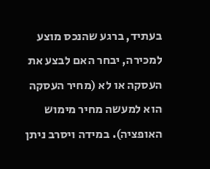בעתיד, ברגע שהנכס מוצע למכירה, יבחר האם לבצע את העסקה או לא (מחיר העסקה הוא למעשה מחיר מימוש האופציה). במידה ויסרב ניתן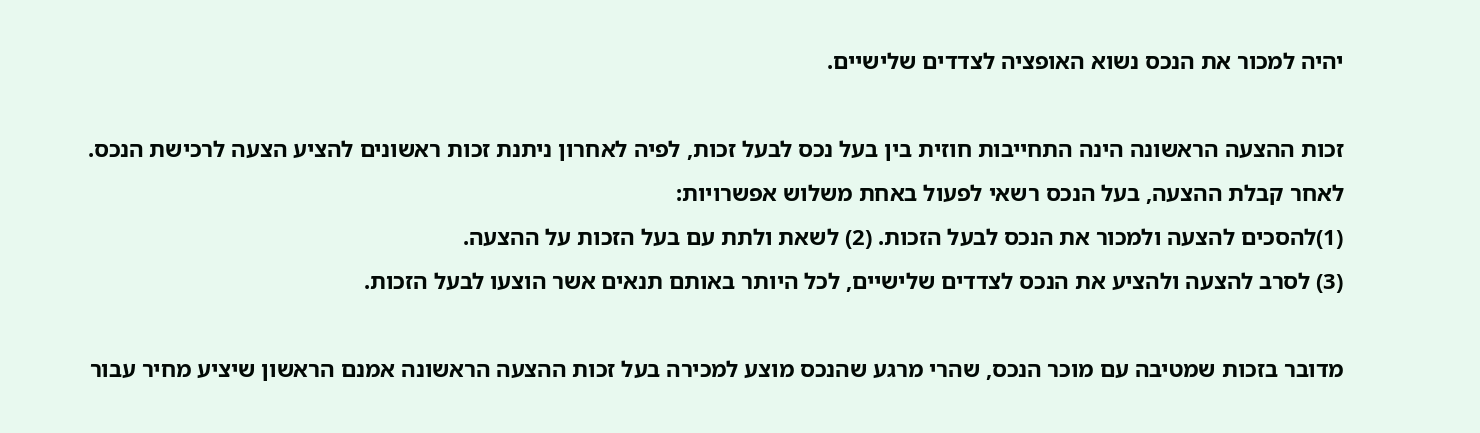יהיה למכור את הנכס נשוא האופציה לצדדים שלישיים.

זכות ההצעה הראשונה הינה התחייבות חוזית בין בעל נכס לבעל זכות, לפיה לאחרון ניתנת זכות ראשונים להציע הצעה לרכישת הנכס.
לאחר קבלת ההצעה, בעל הנכס רשאי לפעול באחת משלוש אפשרויות:
(1)להסכים להצעה ולמכור את הנכס לבעל הזכות. (2) לשאת ולתת עם בעל הזכות על ההצעה.
(3) לסרב להצעה ולהציע את הנכס לצדדים שלישיים, לכל היותר באותם תנאים אשר הוצעו לבעל הזכות.

מדובר בזכות שמטיבה עם מוכר הנכס, שהרי מרגע שהנכס מוצע למכירה בעל זכות ההצעה הראשונה אמנם הראשון שיציע מחיר עבור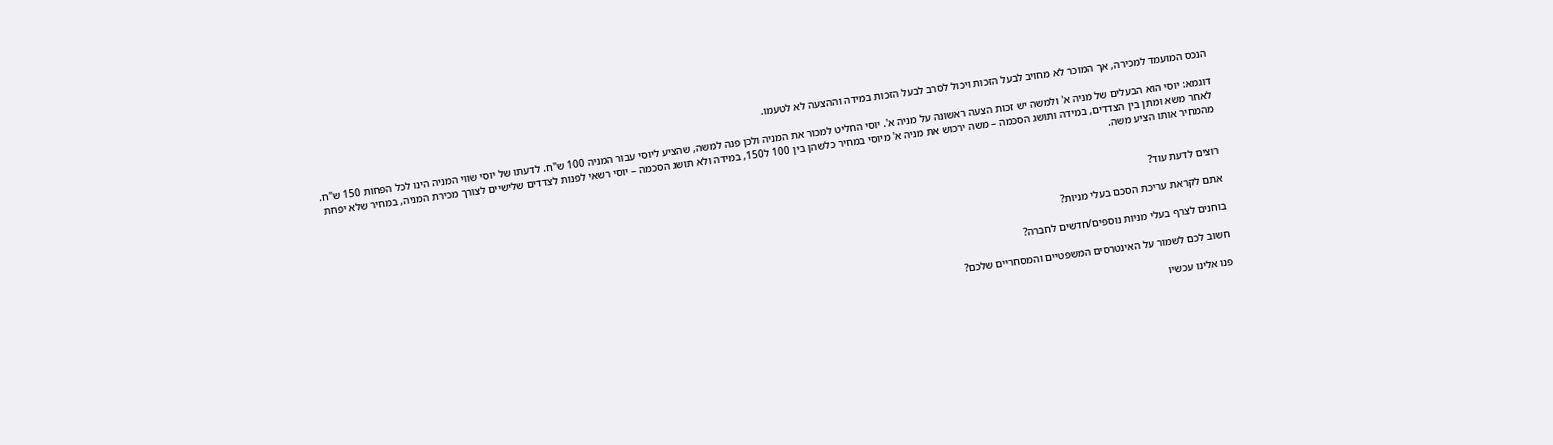הנכס המועמד למכירה, אך המוכר לא מחויב לבעל הזכות ויכול לסרב לבעל הזכות במידה וההצעה לא לטעמו.

דוגמא: יוסי הוא הבעלים של מניה א' ולמשה יש זכות הצעה ראשונה על מניה א'. יוסי החליט למכור את המניה ולכן פנה למשה, שהציע ליוסי עבור המניה 100 ש"ח. לדעתו של יוסי שווי המניה הינו לכל הפחות 150 ש"ח. לאחר משא ומתן בין הצדדים, במידה ותושג הסכמה – משה ירכוש את מניה א' מיוסי במחיר כלשהן בין 100 ל150, במידה ולא תושג הסכמה – יוסי רשאי לפנות לצדדים שלישיים לצורך מכירת המניה, במחיר שלא יפחת מהמחיר אותו הציע משה.


רוצים לדעת עוד?

אתם לקראת עריכת הסכם בעלי מניות?

בוחנים לצרף בעלי מניות נוספים/חדשים לחברה?

חשוב לכם לשמור על האינטרסים המשפטיים והמסחריים שלכם?

פנו אלינו עכשיו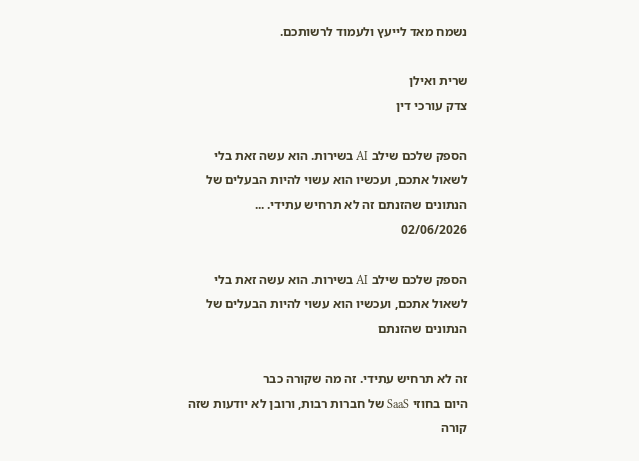נשמח מאד לייעץ ולעמוד לרשותכם.

שרית ואילן
צדק עורכי דין

הספק שלכם שילב AI בשירות. הוא עשה זאת בלי לשאול אתכם, ועכשיו הוא עשוי להיות הבעלים של הנתונים שהזנתם זה לא תרחיש עתידי. ...
02/06/2026

הספק שלכם שילב AI בשירות. הוא עשה זאת בלי לשאול אתכם, ועכשיו הוא עשוי להיות הבעלים של הנתונים שהזנתם

זה לא תרחיש עתידי. זה מה שקורה כבר
היום בחוזי SaaS של חברות רבות, ורובן לא יודעות שזה קורה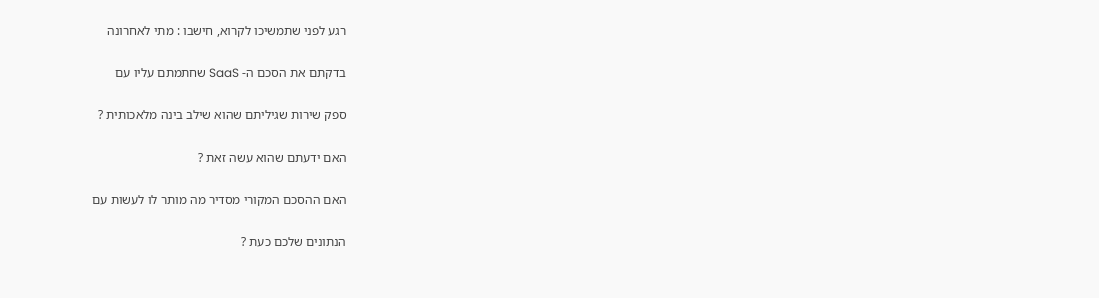רגע לפני שתמשיכו לקרוא, חישבו : מתי לאחרונה

בדקתם את הסכם ה- SaaS שחתמתם עליו עם

ספק שירות שגיליתם שהוא שילב בינה מלאכותית ?

האם ידעתם שהוא עשה זאת ?

האם ההסכם המקורי מסדיר מה מותר לו לעשות עם

הנתונים שלכם כעת ?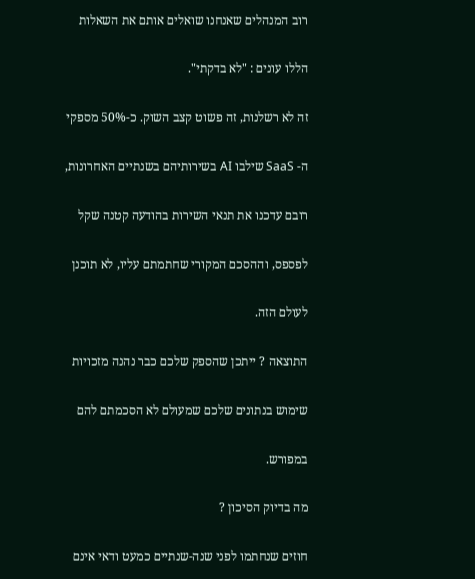רוב המנהלים שאנחנו שואלים אותם את השאלות

הללו עונים : "לא בדקתי".

זה לא רשלנות, זה פשוט קצב השוק. כ-50% מספקי

ה- SaaS שילבו AI בשירותיהם בשנתיים האחרונות,

רובם עדכנו את תנאי השירות בהודעה קטנה שקל

לפספס, וההסכם המקורי שחתמתם עליו, לא תוכנן

לעולם הזה.

התוצאה ? ייתכן שהספק שלכם כבר נהנה מזכויות

שימוש בנתונים שלכם שמעולם לא הסכמתם להם

במפורש.

מה בדיוק הסיכון ?

חוזים שנחתמו לפני שנה-שנתיים כמעט ודאי אינם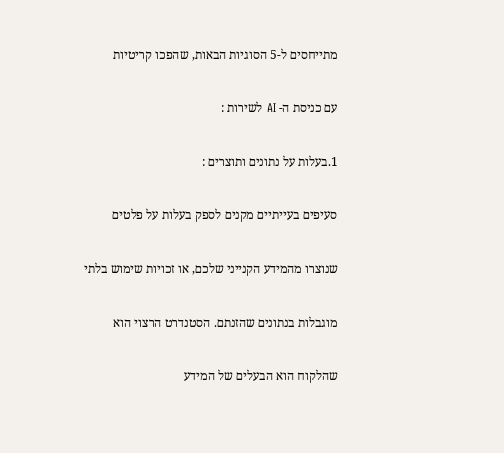מתייחסים ל-5 הסוגיות הבאות, שהפכו קריטיות

עם כניסת ה- AI לשירות :

1.בעלות על נתונים ותוצרים :

סעיפים בעייתיים מקנים לספק בעלות על פלטים

שנוצרו מהמידע הקנייני שלכם, או זכויות שימוש בלתי

מוגבלות בנתונים שהזנתם. הסטנדרט הרצוי הוא

שהלקוח הוא הבעלים של המידע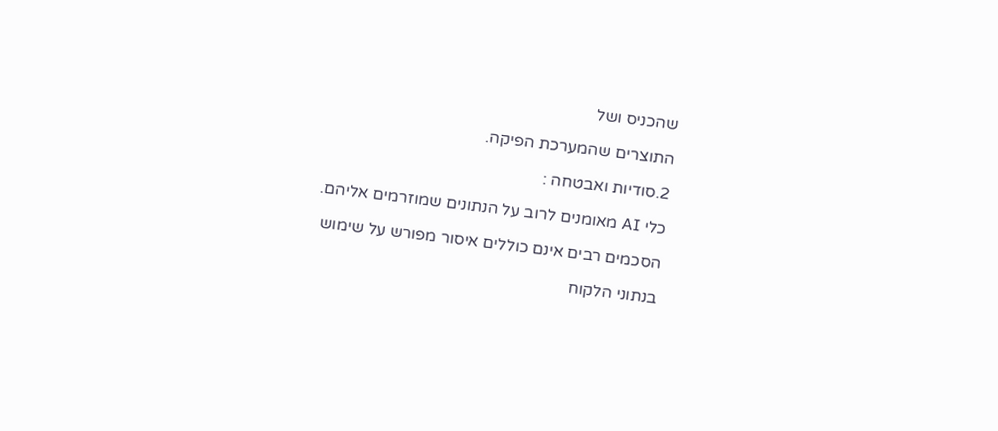שהכניס ושל

התוצרים שהמערכת הפיקה.

2.סודיות ואבטחה :

כלי AI מאומנים לרוב על הנתונים שמוזרמים אליהם.

הסכמים רבים אינם כוללים איסור מפורש על שימוש

בנתוני הלקוח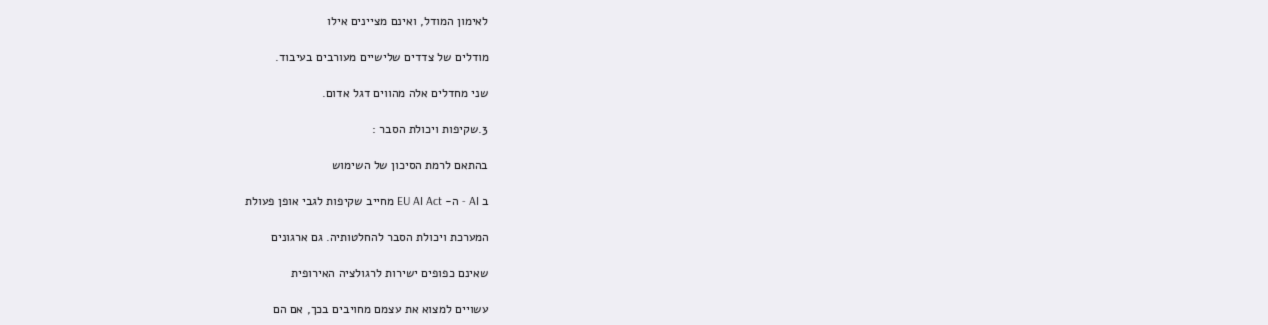לאימון המודל, ואינם מציינים אילו

מודלים של צדדים שלישיים מעורבים בעיבוד.

שני מחדלים אלה מהווים דגל אדום.

3.שקיפות ויכולת הסבר :

בהתאם לרמת הסיכון של השימוש

ב AI - ה- EU AI Act מחייב שקיפות לגבי אופן פעולת

המערכת ויכולת הסבר להחלטותיה. גם ארגונים

שאינם כפופים ישירות לרגולציה האירופית

עשויים למצוא את עצמם מחויבים בכך, אם הם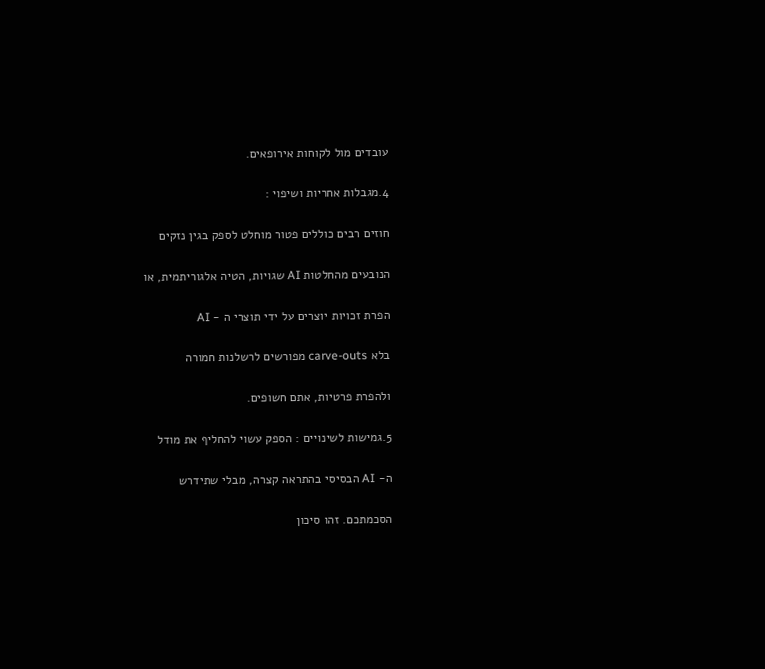עובדים מול לקוחות אירופאים.

4.מגבלות אחריות ושיפוי :

חוזים רבים כוללים פטור מוחלט לספק בגין נזקים

הנובעים מהחלטות AI שגויות, הטיה אלגוריתמית, או

הפרת זכויות יוצרים על ידי תוצרי ה - AI

בלא carve-outs מפורשים לרשלנות חמורה

ולהפרת פרטיות, אתם חשופים.

5.גמישות לשינויים : הספק עשוי להחליף את מודל

ה- AI הבסיסי בהתראה קצרה, מבלי שתידרש

הסכמתכם. זהו סיכון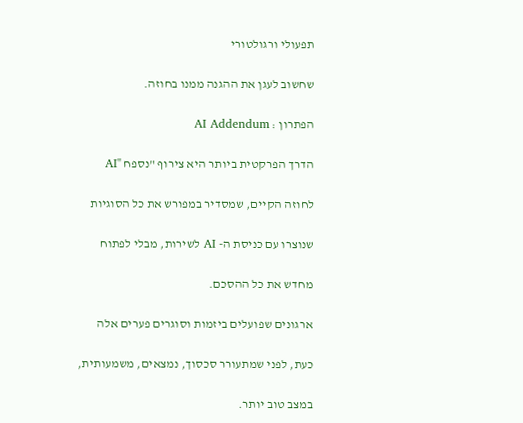תפעולי ורגולטורי

שחשוב לעגן את ההגנה ממנו בחוזה.

הפתרון : AI Addendum

הדרך הפרקטית ביותר היא צירוף "נספח "AI

לחוזה הקיים, שמסדיר במפורש את כל הסוגיות

שנוצרו עם כניסת ה- AI לשירות, מבלי לפתוח

מחדש את כל ההסכם.

ארגונים שפועלים ביזמות וסוגרים פערים אלה

כעת, לפני שמתעורר סכסוך, נמצאים, משמעותית,

במצב טוב יותר.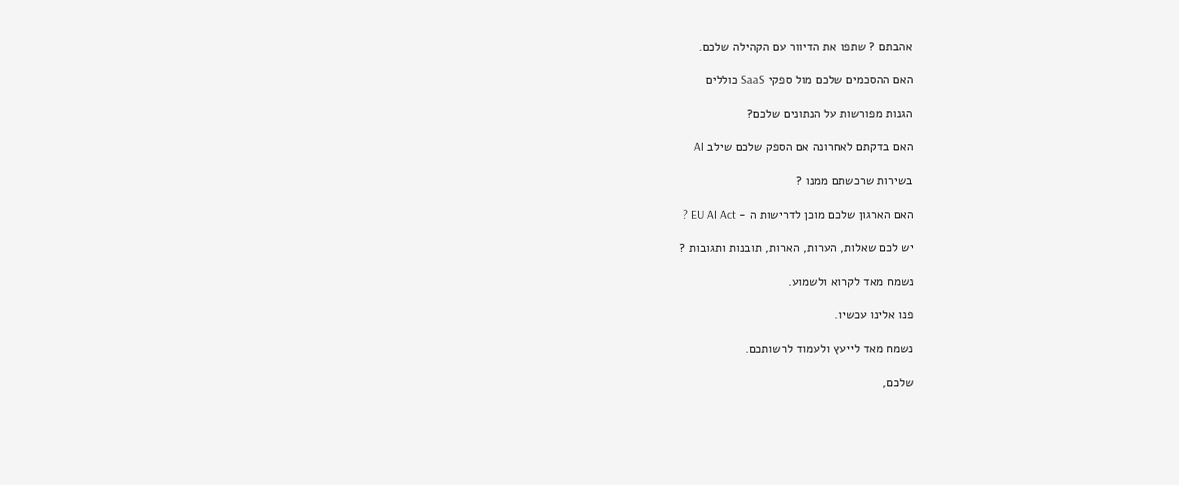אהבתם ? שתפו את הדיוור עם הקהילה שלכם.

האם ההסכמים שלכם מול ספקי SaaS כוללים

הגנות מפורשות על הנתונים שלכם?

האם בדקתם לאחרונה אם הספק שלכם שילב AI

בשירות שרכשתם ממנו ?

האם הארגון שלכם מוכן לדרישות ה - EU AI Act ?

יש לכם שאלות, הערות, הארות, תובנות ותגובות ?

נשמח מאד לקרוא ולשמוע.

פנו אלינו עכשיו.

נשמח מאד לייעץ ולעמוד לרשותכם.

שלכם,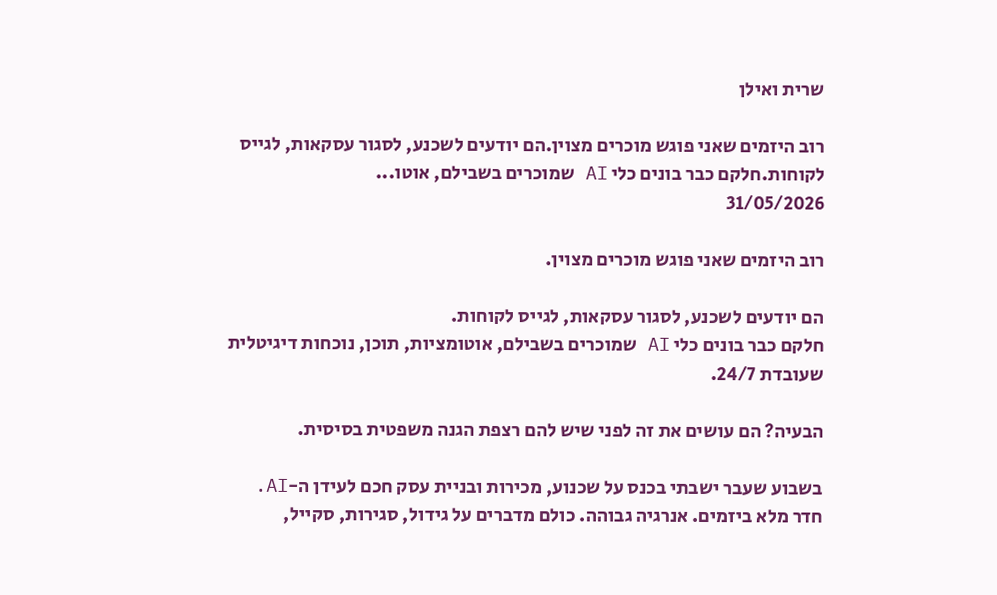שרית ואילן

רוב היזמים שאני פוגש מוכרים מצוין.הם יודעים לשכנע, לסגור עסקאות, לגייס לקוחות.חלקם כבר בונים כלי AI שמוכרים בשבילם, אוטו...
31/05/2026

רוב היזמים שאני פוגש מוכרים מצוין.

הם יודעים לשכנע, לסגור עסקאות, לגייס לקוחות.
חלקם כבר בונים כלי AI שמוכרים בשבילם, אוטומציות, תוכן, נוכחות דיגיטלית שעובדת 24/7.

הבעיה? הם עושים את זה לפני שיש להם רצפת הגנה משפטית בסיסית.

בשבוע שעבר ישבתי בכנס על שכנוע, מכירות ובניית עסק חכם לעידן ה-AI.
חדר מלא ביזמים. אנרגיה גבוהה. כולם מדברים על גידול, סגירות, סקייל,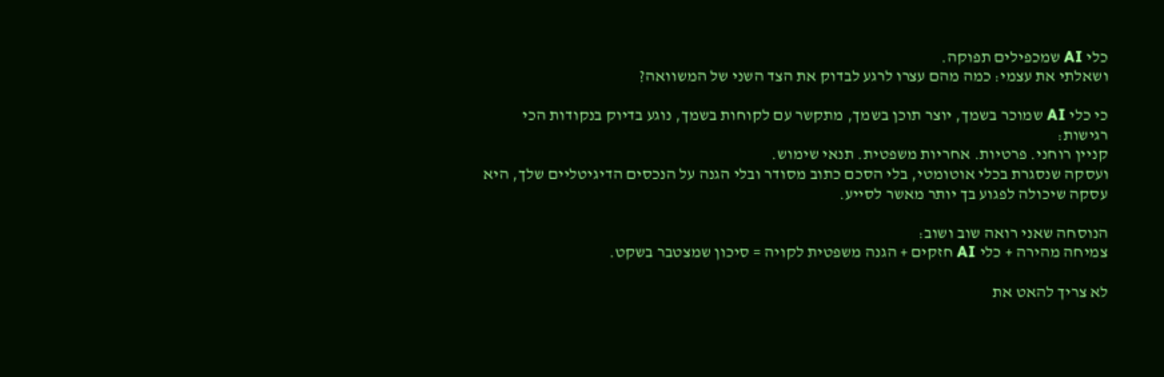כלי AI שמכפילים תפוקה.
ושאלתי את עצמי: כמה מהם עצרו לרגע לבדוק את הצד השני של המשוואה?

כי כלי AI שמוכר בשמך, יוצר תוכן בשמך, מתקשר עם לקוחות בשמך, נוגע בדיוק בנקודות הכי רגישות:
קניין רוחני. פרטיות. אחריות משפטית. תנאי שימוש.
ועסקה שנסגרת בכלי אוטומטי, בלי הסכם כתוב מסודר ובלי הגנה על הנכסים הדיגיטליים שלך, היא עסקה שיכולה לפגוע בך יותר מאשר לסייע.

הנוסחה שאני רואה שוב ושוב:
צמיחה מהירה + כלי AI חזקים + הגנה משפטית לקויה = סיכון שמצטבר בשקט.

לא צריך להאט את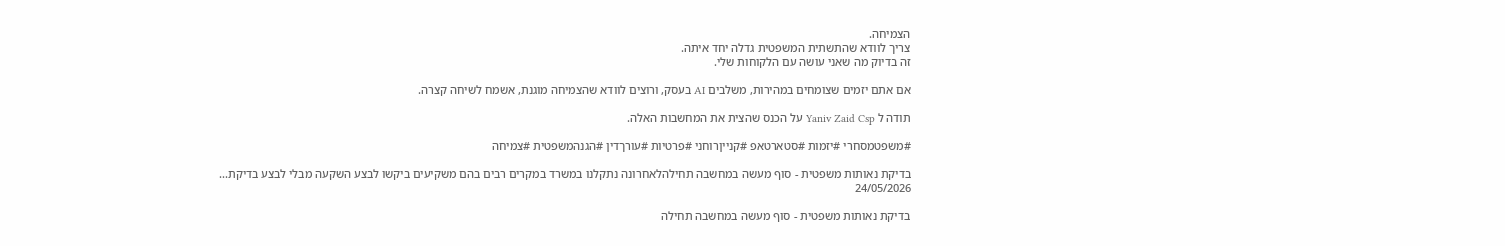הצמיחה.
צריך לוודא שהתשתית המשפטית גדלה יחד איתה.
זה בדיוק מה שאני עושה עם הלקוחות שלי.

אם אתם יזמים שצומחים במהירות, משלבים AI בעסק, ורוצים לוודא שהצמיחה מוגנת, אשמח לשיחה קצרה.

תודה ל Yaniv Zaid Csp על הכנס שהצית את המחשבות האלה.

#משפטמסחרי #יזמות #סטארטאפ #קנייןרוחני #פרטיות #עורךדין #הגנהמשפטית #צמיחה

בדיקת נאותות משפטית - סוף מעשה במחשבה תחילהלאחרונה נתקלנו במשרד במקרים רבים בהם משקיעים ביקשו לבצע השקעה מבלי לבצע בדיקת...
24/05/2026

בדיקת נאותות משפטית - סוף מעשה במחשבה תחילה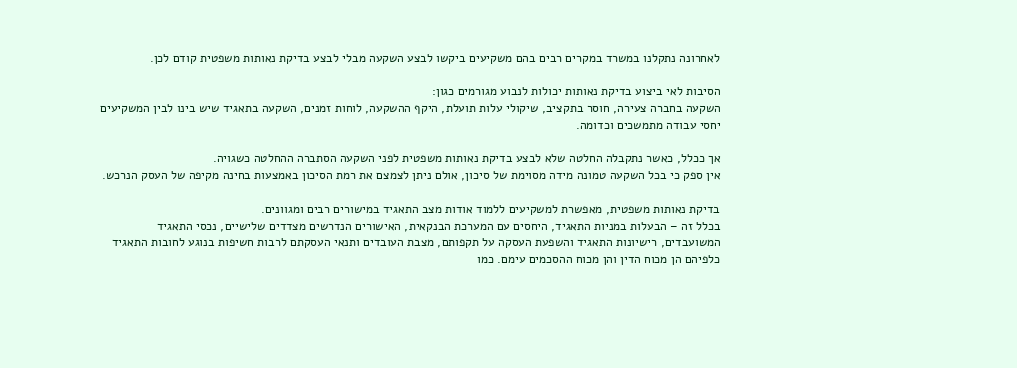לאחרונה נתקלנו במשרד במקרים רבים בהם משקיעים ביקשו לבצע השקעה מבלי לבצע בדיקת נאותות משפטית קודם לכן.

הסיבות לאי ביצוע בדיקת נאותות יכולות לנבוע מגורמים כגון:
השקעה בחברה צעירה, חוסר בתקציב, שיקולי עלות תועלת, היקף ההשקעה, לוחות זמנים, השקעה בתאגיד שיש בינו לבין המשקיעים יחסי עבודה מתמשכים וכדומה.

אך ככלל, כאשר נתקבלה החלטה שלא לבצע בדיקת נאותות משפטית לפני השקעה הסתברה ההחלטה כשגויה.
אין ספק כי בכל השקעה טמונה מידה מסוימת של סיכון, אולם ניתן לצמצם את רמת הסיכון באמצעות בחינה מקיפה של העסק הנרכש.

בדיקת נאותות משפטית, מאפשרת למשקיעים ללמוד אודות מצב התאגיד במישורים רבים ומגוונים.
בכלל זה – הבעלות במניות התאגיד, היחסים עם המערכת הבנקאית, האישורים הנדרשים מצדדים שלישיים, נכסי התאגיד המשועבדים, רישיונות התאגיד והשפעת העסקה על תקפותם, מצבת העובדים ותנאי העסקתם לרבות חשיפות בנוגע לחובות התאגיד כלפיהם הן מכוח הדין והן מכוח ההסכמים עימם. כמו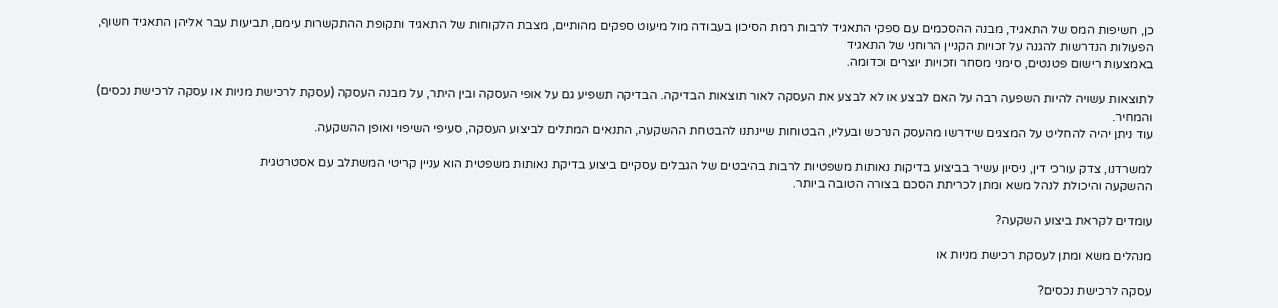כן, חשיפות המס של התאגיד, מבנה ההסכמים עם ספקי התאגיד לרבות רמת הסיכון בעבודה מול מיעוט ספקים מהותיים, מצבת הלקוחות של התאגיד ותקופת ההתקשרות עימם, תביעות עבר אליהן התאגיד חשוף, הפעולות הנדרשות להגנה על זכויות הקניין הרוחני של התאגיד
באמצעות רישום פטנטים, סימני מסחר וזכויות יוצרים וכדומה.

לתוצאות עשויה להיות השפעה רבה על האם לבצע או לא לבצע את העסקה לאור תוצאות הבדיקה. הבדיקה תשפיע גם על אופי העסקה ובין היתר, על מבנה העסקה (עסקת לרכישת מניות או עסקה לרכישת נכסים) והמחיר.
עוד ניתן יהיה להחליט על המצגים שידרשו מהעסק הנרכש ובעליו, הבטוחות שיינתנו להבטחת ההשקעה, התנאים המתלים לביצוע העסקה, סעיפי השיפוי ואופן ההשקעה.

למשרדנו, צדק עורכי דין, ניסיון עשיר בביצוע בדיקות נאותות משפטיות לרבות בהיבטים של הגבלים עסקיים ביצוע בדיקת נאותות משפטית הוא עניין קריטי המשתלב עם אסטרטגית
ההשקעה והיכולת לנהל משא ומתן לכריתת הסכם בצורה הטובה ביותר.

עומדים לקראת ביצוע השקעה?

מנהלים משא ומתן לעסקת רכישת מניות או

עסקה לרכישת נכסים?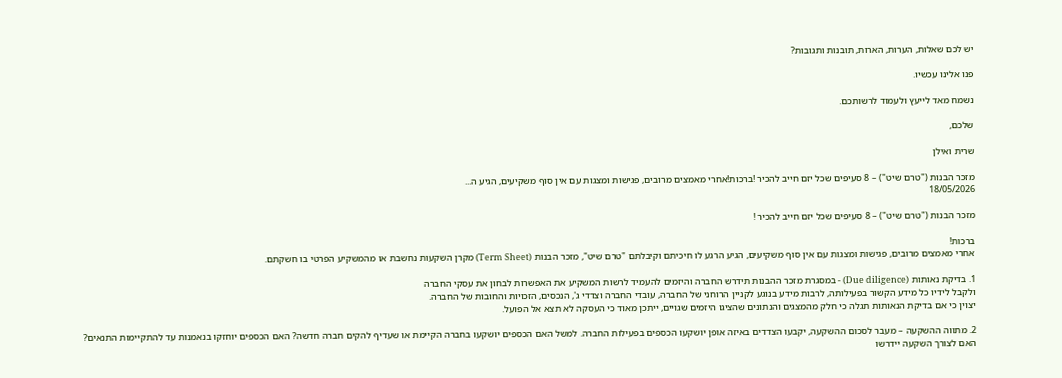יש לכם שאלות, הערות, הארות, תובנות ותגובות?

פנו אלינו עכשיו.

נשמח מאד לייעץ ולעמוד לרשותכם.

שלכם,

שרית ואילן

מזכר הבנות ("טרם שיט") – 8 סעיפים שכל יזם חייב להכיר !ברכות!אחרי מאמצים מרובים, פגישות ומצגות עם אין סוף משקיעים, הגיע ה...
18/05/2026

מזכר הבנות ("טרם שיט") – 8 סעיפים שכל יזם חייב להכיר !

ברכות!
אחרי מאמצים מרובים, פגישות ומצגות עם אין סוף משקיעים, הגיע הרגע לו חיכיתם וקיבלתם "טרם שיט", מזכר הבנות (Term Sheet) מקרן השקעות נחשבת או מהמשקיע הפרטי בו חשקתם.

1. בדיקת נאותות (Due diligence) - במסגרת מזכר ההבנות תידרש החברה והיזמים להעמיד לרשות המשקיע את האפשרות לבחון את עסקי החברה
ולקבל לידיו כל מידע הקשור בפעילותה, לרבות מידע בנוגע לקניין הרוחני של החברה, עובדי החברה וצדדי ג', הנכסים, הזכויות והחובות של החברה.
יצוין כי אם בדיקת הנאותות תגלה כי חלק מהמצגים והנתונים שהציגו היזמים שגויים, ייתכן מאוד כי העסקה לא תצא אל הפועל.

2. מתווה ההשקעה – מעבר לסכום ההשקעה, יקבעו הצדדים באיזה אופן יושקעו הכספים בפעילות החברה. למשל האם הכספים יושקעו בחברה הקיימת או שעדיף להקים חברה חדשה? האם הכספים יוחזקו בנאמנות עד להתקיימות התנאים?
האם לצורך השקעה יידרשו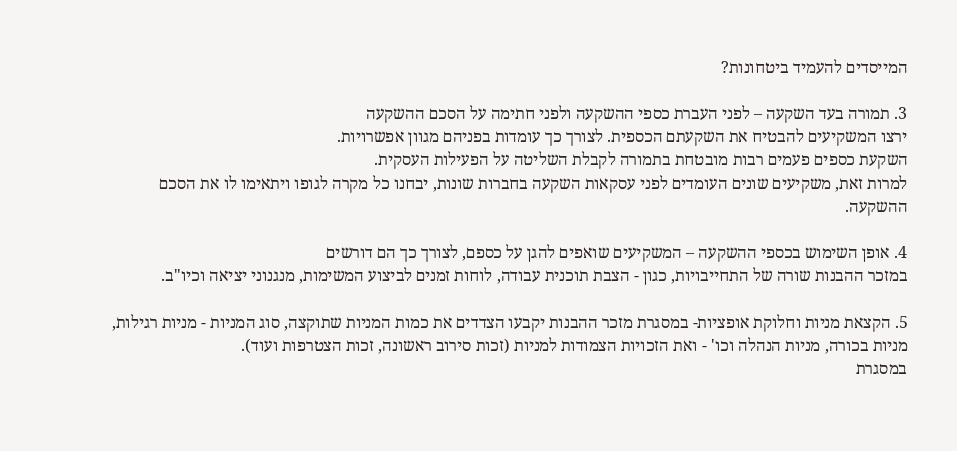המייסדים להעמיד ביטחונות?

3. תמורה בעד השקעה – לפני העברת כספי ההשקעה ולפני חתימה על הסכם ההשקעה
ירצו המשקיעים להבטיח את השקעתם הכספית. לצורך כך עומדות בפניהם מגוון אפשרויות.
השקעת כספים פעמים רבות מובטחת בתמורה לקבלת השליטה על הפעילות העסקית.
למרות זאת, משקיעים שונים העומדים לפני עסקאות השקעה בחברות שונות, יבחנו כל מקרה לגופו ויתאימו לו את הסכם ההשקעה.

4. אופן השימוש בכספי ההשקעה – המשקיעים שואפים להגן על כספם, לצורך כך הם דורשים
במזכר ההבנות שורה של התחייבויות, כגון - הצבת תוכנית עבודה, לוחות זמנים לביצוע המשימות, מנגנוני יציאה וכיו"ב.

5. הקצאת מניות וחלוקת אופציות- במסגרת מזכר ההבנות יקבעו הצדדים את כמות המניות שתוקצה, סוג המניות - מניות רגילות, מניות בכורה, מניות הנהלה וכו' - ואת הזכויות הצמודות למניות (זכות סירוב ראשונה, זכות הצטרפות ועוד).
במסגרת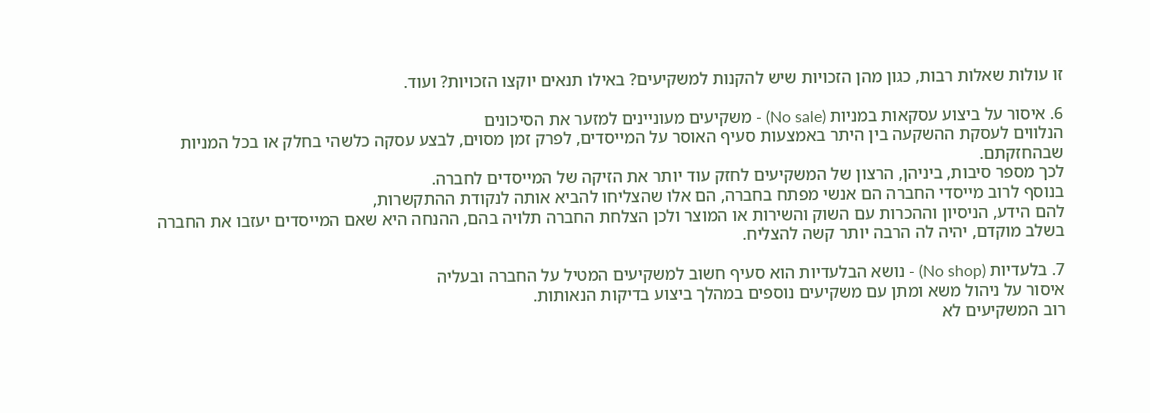זו עולות שאלות רבות, כגון מהן הזכויות שיש להקנות למשקיעים? באילו תנאים יוקצו הזכויות? ועוד.

6. איסור על ביצוע עסקאות במניות (No sale) - משקיעים מעוניינים למזער את הסיכונים
הנלווים לעסקת ההשקעה בין היתר באמצעות סעיף האוסר על המייסדים, לפרק זמן מסוים, לבצע עסקה כלשהי בחלק או בכל המניות שבהחזקתם.
לכך מספר סיבות, ביניהן, הרצון של המשקיעים לחזק עוד יותר את הזיקה של המייסדים לחברה.
בנוסף לרוב מייסדי החברה הם אנשי מפתח בחברה, הם אלו שהצליחו להביא אותה לנקודת ההתקשרות,
להם הידע, הניסיון וההכרות עם השוק והשירות או המוצר ולכן הצלחת החברה תלויה בהם, ההנחה היא שאם המייסדים יעזבו את החברה בשלב מוקדם, יהיה לה הרבה יותר קשה להצליח.

7. בלעדיות (No shop) - נושא הבלעדיות הוא סעיף חשוב למשקיעים המטיל על החברה ובעליה
איסור על ניהול משא ומתן עם משקיעים נוספים במהלך ביצוע בדיקות הנאותות.
רוב המשקיעים לא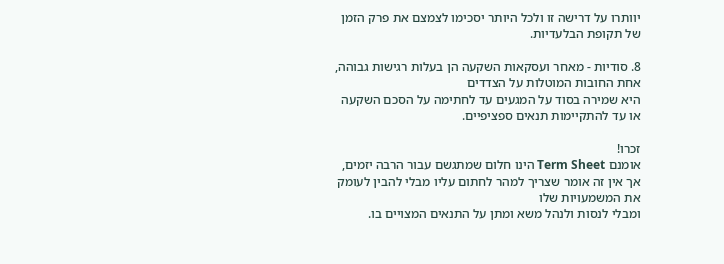יוותרו על דרישה זו ולכל היותר יסכימו לצמצם את פרק הזמן של תקופת הבלעדיות.

8. סודיות - מאחר ועסקאות השקעה הן בעלות רגישות גבוהה, אחת החובות המוטלות על הצדדים
היא שמירה בסוד על המגעים עד לחתימה על הסכם השקעה או עד להתקיימות תנאים ספציפיים.

זכרו!
אומנם Term Sheet הינו חלום שמתגשם עבור הרבה יזמים, אך אין זה אומר שצריך למהר לחתום עליו מבלי להבין לעומק את המשמעויות שלו
ומבלי לנסות ולנהל משא ומתן על התנאים המצויים בו.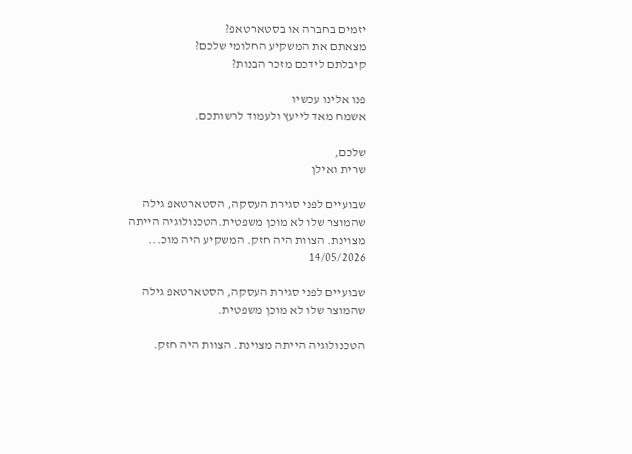יזמים בחברה או בסטארטאפ?
מצאתם את המשקיע החלומי שלכם?
קיבלתם לידכם מזכר הבנות?

פנו אלינו עכשיו
אשמח מאד לייעץ ולעמוד לרשותכם.

שלכם,
שרית ואילן

שבועיים לפני סגירת העסקה, הסטארטאפ גילה שהמוצר שלו לא מוכן משפטית.הטכנולוגיה הייתה מצוינת. הצוות היה חזק. המשקיע היה מוכ...
14/05/2026

שבועיים לפני סגירת העסקה, הסטארטאפ גילה שהמוצר שלו לא מוכן משפטית.

הטכנולוגיה הייתה מצוינת. הצוות היה חזק.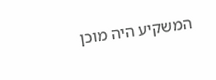המשקיע היה מוכן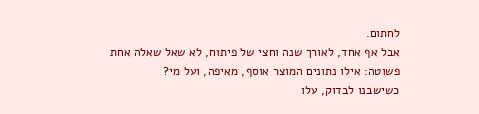לחתום.
אבל אף אחד, לאורך שנה וחצי של פיתוח, לא שאל שאלה אחת פשוטה: אילו נתונים המוצר אוסף, מאיפה, ועל מי?
כשישבנו לבדוק, עלו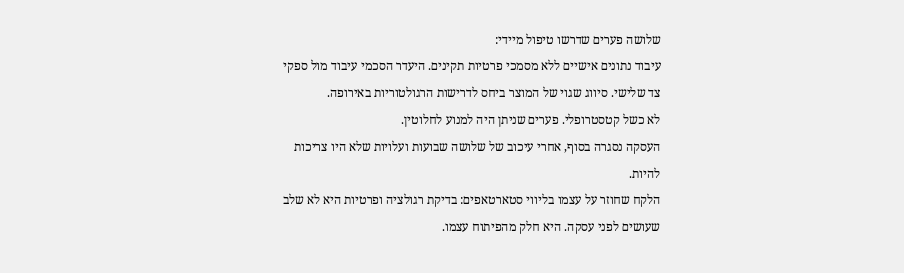שלושה פערים שדרשו טיפול מיידי:
עיבוד נתונים אישיים ללא מסמכי פרטיות תקינים. היעדר הסכמי עיבוד מול ספקי צד שלישי. סיווג שגוי של המוצר ביחס לדרישות הרגולטוריות באירופה.
לא כשל קטסטרופלי. פערים שניתן היה למנוע לחלוטין.
העסקה נסגרה בסוף, אחרי עיכוב של שלושה שבועות ועלויות שלא היו צריכות להיות.
הלקח שחוזר על עצמו בליווי סטארטאפים: בדיקת רגולציה ופרטיות היא לא שלב שעושים לפני עסקה. היא חלק מהפיתוח עצמו.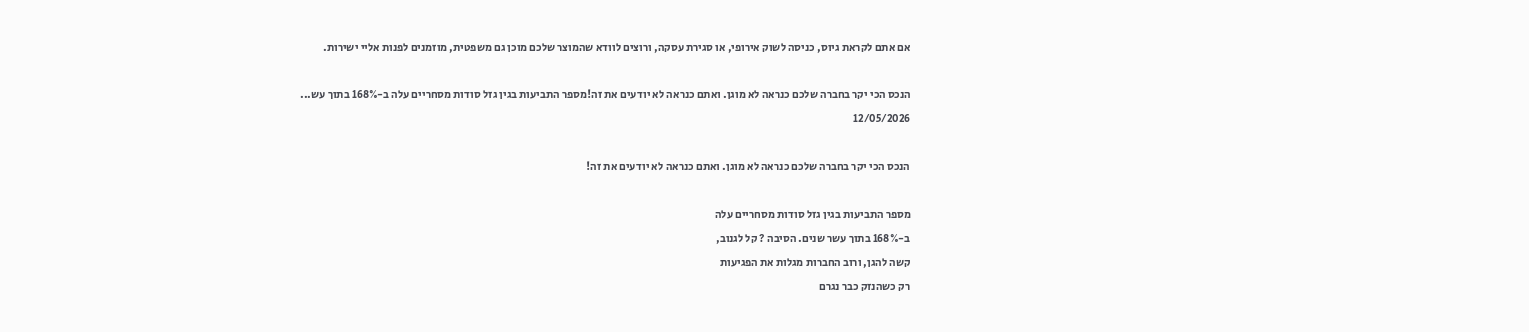אם אתם לקראת גיוס, כניסה לשוק אירופי, או סגירת עסקה, ורוצים לוודא שהמוצר שלכם מוכן גם משפטית, מוזמנים לפנות אליי ישירות.

הנכס הכי יקר בחברה שלכם כנראה לא מוגן. ואתם כנראה לא יודעים את זה!מספר התביעות בגין גזל סודות מסחריים עלה ב-168% בתוך עש...
12/05/2026

הנכס הכי יקר בחברה שלכם כנראה לא מוגן. ואתם כנראה לא יודעים את זה!

מספר התביעות בגין גזל סודות מסחריים עלה
ב-168% בתוך עשר שנים. הסיבה ? קל לגנוב,
קשה להגן, ורוב החברות מגלות את הפגיעות
רק כשהנזק כבר נגרם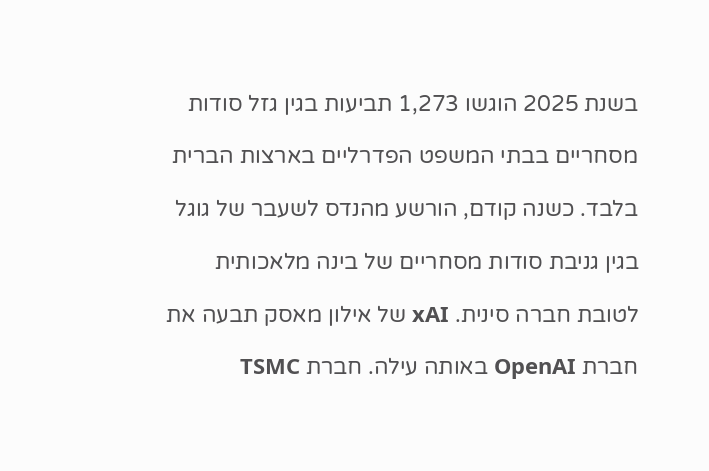בשנת 2025 הוגשו 1,273 תביעות בגין גזל סודות

מסחריים בבתי המשפט הפדרליים בארצות הברית

בלבד. כשנה קודם, הורשע מהנדס לשעבר של גוגל

בגין גניבת סודות מסחריים של בינה מלאכותית

לטובת חברה סינית. xAI של אילון מאסק תבעה את

חברת OpenAI באותה עילה. חברת TSMC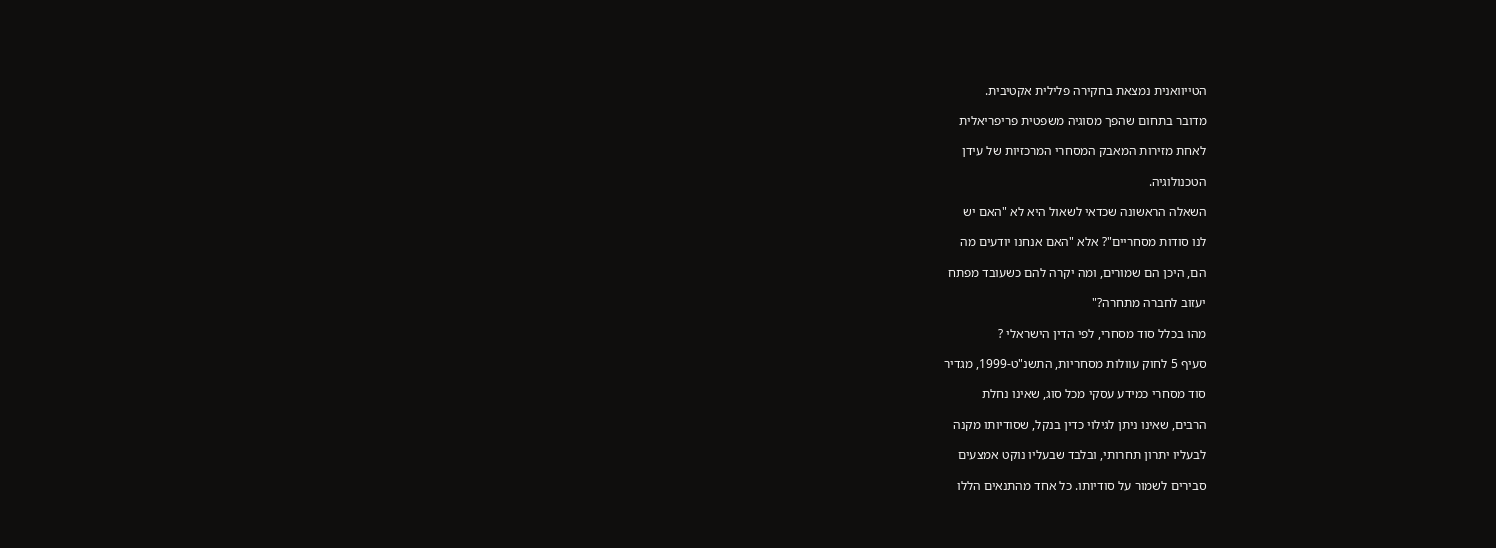הטייוואנית נמצאת בחקירה פלילית אקטיבית.

מדובר בתחום שהפך מסוגיה משפטית פריפריאלית

לאחת מזירות המאבק המסחרי המרכזיות של עידן

הטכנולוגיה.

השאלה הראשונה שכדאי לשאול היא לא "האם יש

לנו סודות מסחריים"? אלא "האם אנחנו יודעים מה

הם, היכן הם שמורים, ומה יקרה להם כשעובד מפתח

יעזוב לחברה מתחרה?"

מהו בכלל סוד מסחרי, לפי הדין הישראלי ?

סעיף 5 לחוק עוולות מסחריות, התשנ"ט-1999, מגדיר

סוד מסחרי כמידע עסקי מכל סוג, שאינו נחלת

הרבים, שאינו ניתן לגילוי כדין בנקל, שסודיותו מקנה

לבעליו יתרון תחרותי, ובלבד שבעליו נוקט אמצעים

סבירים לשמור על סודיותו. כל אחד מהתנאים הללו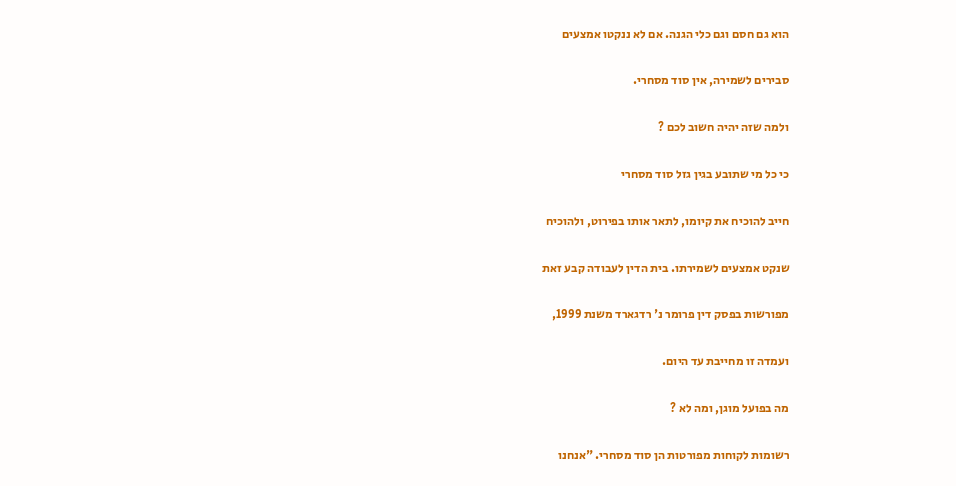הוא גם חסם וגם כלי הגנה. אם לא ננקטו אמצעים

סבירים לשמירה, אין סוד מסחרי.

ולמה שזה יהיה חשוב לכם ?

כי כל מי שתובע בגין גזל סוד מסחרי

חייב להוכיח את קיומו, לתאר אותו בפירוט, ולהוכיח

שנקט אמצעים לשמירתו. בית הדין לעבודה קבע זאת

מפורשות בפסק דין פרומר נ' רדגארד משנת 1999,

ועמדה זו מחייבת עד היום.

מה בפועל מוגן, ומה לא ?

רשומות לקוחות מפורטות הן סוד מסחרי. "אנחנו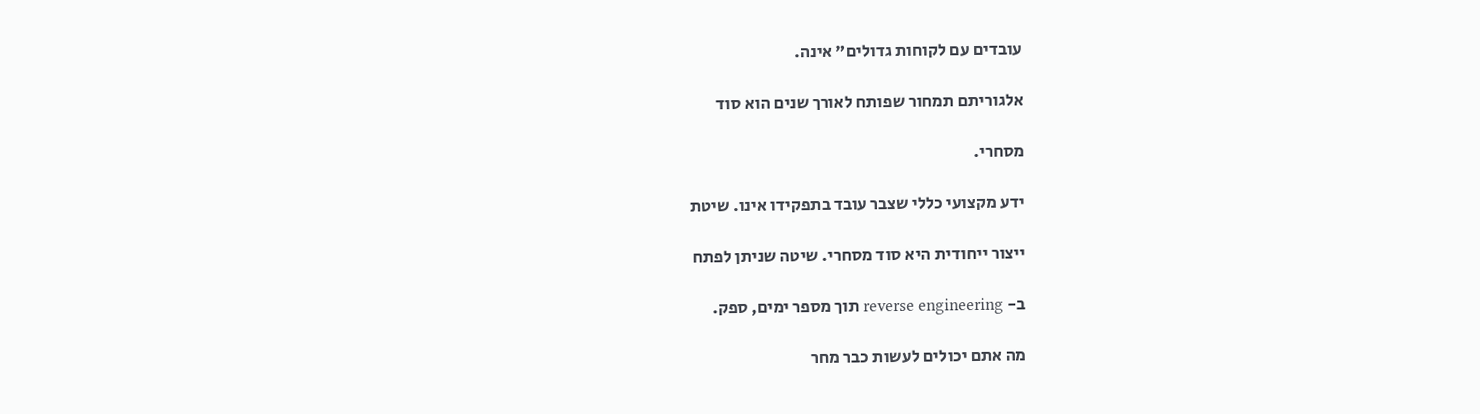עובדים עם לקוחות גדולים" אינה.

אלגוריתם תמחור שפותח לאורך שנים הוא סוד

מסחרי.

ידע מקצועי כללי שצבר עובד בתפקידו אינו. שיטת

ייצור ייחודית היא סוד מסחרי. שיטה שניתן לפתח

ב- reverse engineering תוך מספר ימים, ספק.

מה אתם יכולים לעשות כבר מחר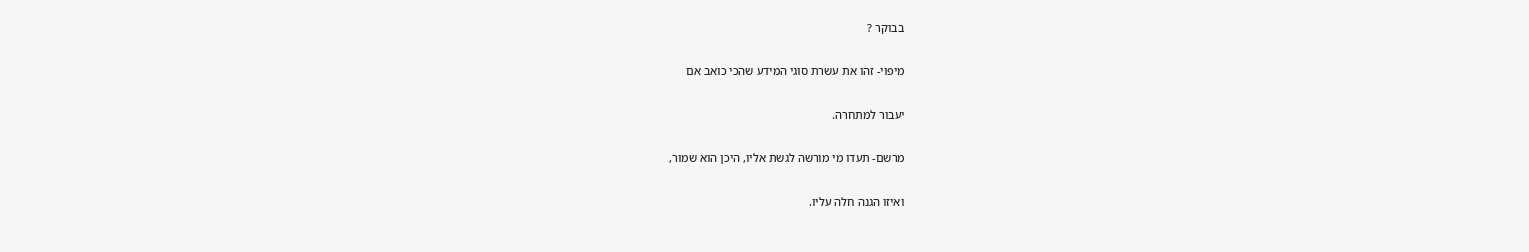בבוקר ?

מיפוי- זהו את עשרת סוגי המידע שהכי כואב אם

יעבור למתחרה.

מרשם- תעדו מי מורשה לגשת אליו, היכן הוא שמור,

ואיזו הגנה חלה עליו.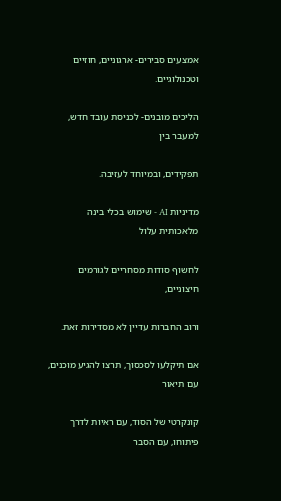אמצעים סבירים- ארגוניים, חוזיים וטכנולוגיים.

הליכים מובנים- לכניסת עובד חדש, למעבר בין

תפקידים, ובמיוחד לעזיבה.

מדיניות AI - שימוש בכלי בינה מלאכותית עלול

לחשוף סודות מסחריים לגורמים חיצוניים,

ורוב החברות עדיין לא מסדירות זאת.

אם תיקלעו לסכסוך, תרצו להגיע מוכנים, עם תיאור

קונקרטי של הסוד, עם ראיות לדרך פיתוחו, עם הסבר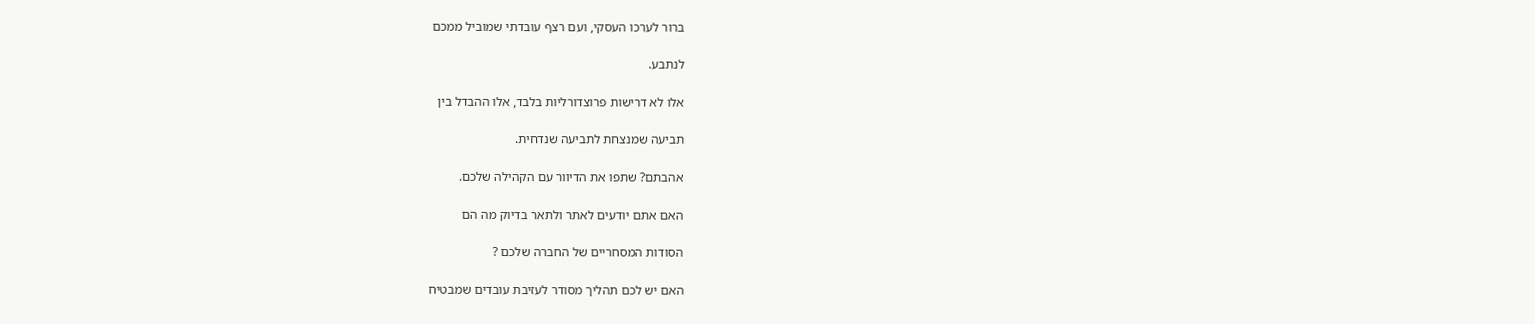ברור לערכו העסקי, ועם רצף עובדתי שמוביל ממכם

לנתבע.

אלו לא דרישות פרוצדורליות בלבד, אלו ההבדל בין

תביעה שמנצחת לתביעה שנדחית.

אהבתם? שתפו את הדיוור עם הקהילה שלכם.

האם אתם יודעים לאתר ולתאר בדיוק מה הם

הסודות המסחריים של החברה שלכם ?

האם יש לכם תהליך מסודר לעזיבת עובדים שמבטיח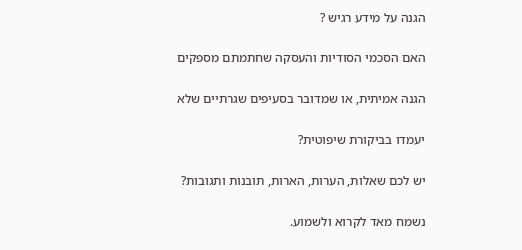הגנה על מידע רגיש ?

האם הסכמי הסודיות והעסקה שחתמתם מספקים

הגנה אמיתית, או שמדובר בסעיפים שגרתיים שלא

יעמדו בביקורת שיפוטית?

יש לכם שאלות, הערות, הארות, תובנות ותגובות?

נשמח מאד לקרוא ולשמוע.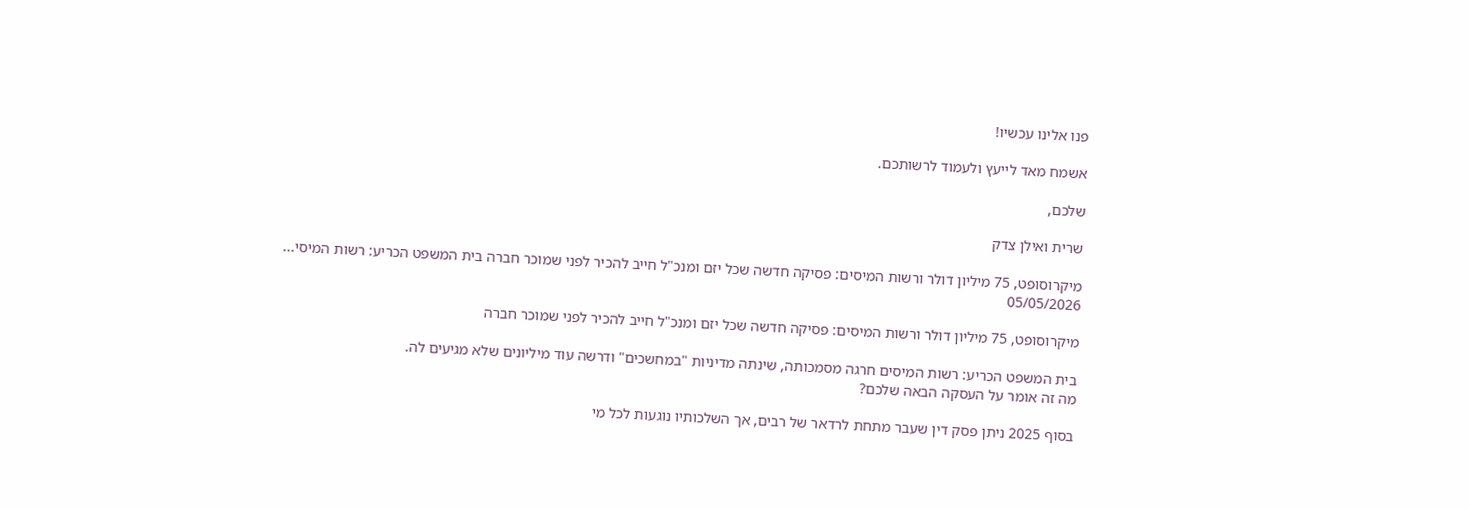פנו אלינו עכשיו!

אשמח מאד לייעץ ולעמוד לרשותכם.

שלכם,

שרית ואילן צדק

מיקרוסופט, 75 מיליון דולר ורשות המיסים: פסיקה חדשה שכל יזם ומנכ"ל חייב להכיר לפני שמוכר חברה בית המשפט הכריע: רשות המיסי...
05/05/2026

מיקרוסופט, 75 מיליון דולר ורשות המיסים: פסיקה חדשה שכל יזם ומנכ"ל חייב להכיר לפני שמוכר חברה

בית המשפט הכריע: רשות המיסים חרגה מסמכותה, שינתה מדיניות "במחשכים" ודרשה עוד מיליונים שלא מגיעים לה.
מה זה אומר על העסקה הבאה שלכם?

בסוף 2025 ניתן פסק דין שעבר מתחת לרדאר של רבים, אך השלכותיו נוגעות לכל מי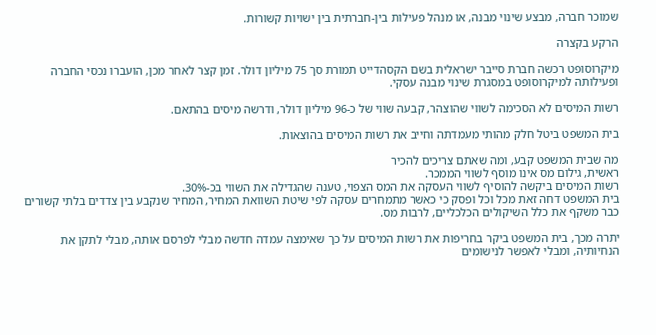שמוכר חברה, מבצע שינוי מבנה, או מנהל פעילות בין-חברתית בין ישויות קשורות.

הרקע בקצרה

מיקרוסופט רכשה חברת סייבר ישראלית בשם הקסהדייט תמורת סך 75 מיליון דולר. זמן קצר לאחר מכן, הועברו נכסי החברה ופעילותה למיקרוסופט במסגרת שינוי מבנה עסקי.

רשות המיסים לא הסכימה לשווי שהוצהר, קבעה שווי של כ-96 מיליון דולר, ודרשה מיסים בהתאם.

בית המשפט ביטל חלק מהותי מעמדתה וחייב את רשות המיסים בהוצאות.

מה שבית המשפט קבע, ומה שאתם צריכים להכיר
ראשית, גילום מס אינו מוסף לשווי הממכר.
רשות המיסים ביקשה להוסיף לשווי העסקה את המס הצפוי, טענה שהגדילה את השווי בכ-30%.
בית המשפט דחה זאת מכל וכל ופסק כי כאשר מתמחרים עסקה לפי שיטת השוואת המחיר, המחיר שנקבע בין צדדים בלתי קשורים כבר משקף את כלל השיקולים הכלכליים, לרבות מס.

יתרה מכך, בית המשפט ביקר בחריפות את רשות המיסים על כך שאימצה עמדה חדשה מבלי לפרסם אותה, מבלי לתקן את הנחיותיה, ומבלי לאפשר לנישומים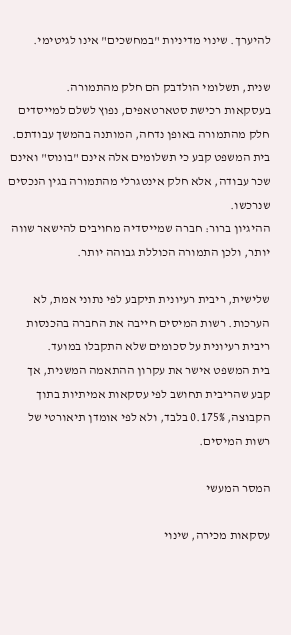להיערך. שינוי מדיניות "במחשכים" אינו לגיטימי.

שנית, תשלומי הולדבק הם חלק מהתמורה.
בעסקאות רכישת סטארטאפים, נפוץ לשלם למייסדים חלק מהתמורה באופן נדחה, המותנה בהמשך עבודתם.
בית המשפט קבע כי תשלומים אלה אינם "בונוס" ואינם שכר עבודה, אלא חלק אינטגרלי מהתמורה בגין הנכסים שנרכשו.
ההיגיון ברור: חברה שמייסדיה מחויבים להישאר שווה יותר, ולכן התמורה הכוללת גבוהה יותר.

שלישית, ריבית רעיונית תיקבע לפי נתוני אמת, לא הערכות. רשות המיסים חייבה את החברה בהכנסות ריבית רעיונית על סכומים שלא התקבלו במועד.
בית המשפט אישר את עקרון ההתאמה המשנית, אך קבע שהריבית תחושב לפי עסקאות אמיתיות בתוך הקבוצה, 0.175% בלבד, ולא לפי אומדן תיאורטי של רשות המיסים.

המסר המעשי

עסקאות מכירה, שינוי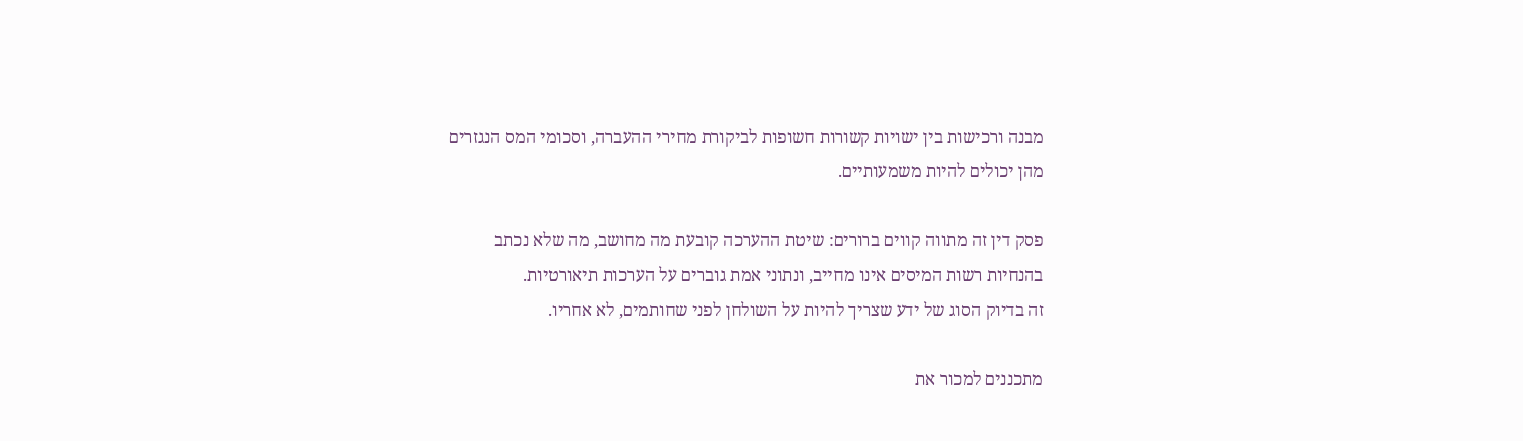מבנה ורכישות בין ישויות קשורות חשופות לביקורת מחירי ההעברה, וסכומי המס הנגזרים מהן יכולים להיות משמעותיים.

פסק דין זה מתווה קווים ברורים: שיטת ההערכה קובעת מה מחושב, מה שלא נכתב בהנחיות רשות המיסים אינו מחייב, ונתוני אמת גוברים על הערכות תיאורטיות.
זה בדיוק הסוג של ידע שצריך להיות על השולחן לפני שחותמים, לא אחריו.

מתכננים למכור את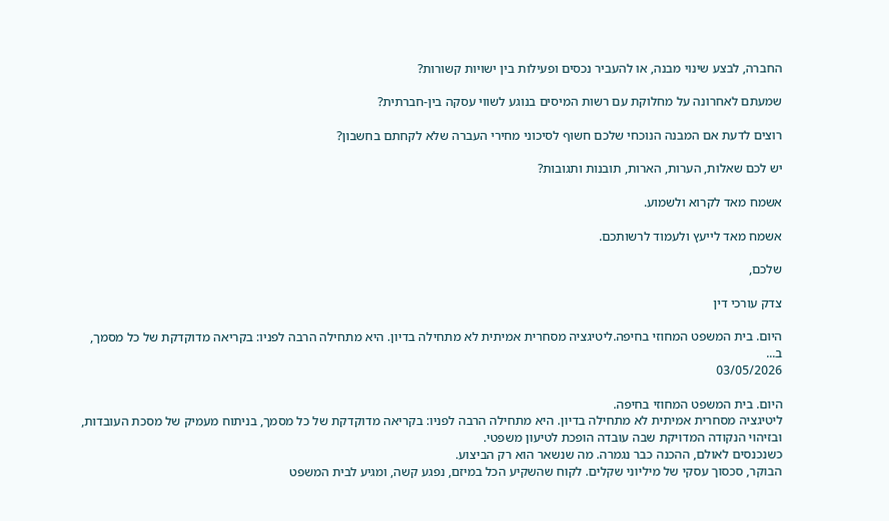החברה, לבצע שינוי מבנה, או להעביר נכסים ופעילות בין ישויות קשורות?

שמעתם לאחרונה על מחלוקת עם רשות המיסים בנוגע לשווי עסקה בין-חברתית?

רוצים לדעת אם המבנה הנוכחי שלכם חשוף לסיכוני מחירי העברה שלא לקחתם בחשבון?

יש לכם שאלות, הערות, הארות, תובנות ותגובות?

אשמח מאד לקרוא ולשמוע.

אשמח מאד לייעץ ולעמוד לרשותכם.

שלכם,

צדק עורכי דין

היום. בית המשפט המחוזי בחיפה.ליטיגציה מסחרית אמיתית לא מתחילה בדיון. היא מתחילה הרבה לפניו: בקריאה מדוקדקת של כל מסמך, ב...
03/05/2026

היום. בית המשפט המחוזי בחיפה.
ליטיגציה מסחרית אמיתית לא מתחילה בדיון. היא מתחילה הרבה לפניו: בקריאה מדוקדקת של כל מסמך, בניתוח מעמיק של מסכת העובדות, ובזיהוי הנקודה המדויקת שבה עובדה הופכת לטיעון משפטי.
כשנכנסים לאולם, ההכנה כבר נגמרה. מה שנשאר הוא רק הביצוע.
הבוקר, סכסוך עסקי של מיליוני שקלים. לקוח שהשקיע הכל במיזם, נפגע קשה, ומגיע לבית המשפט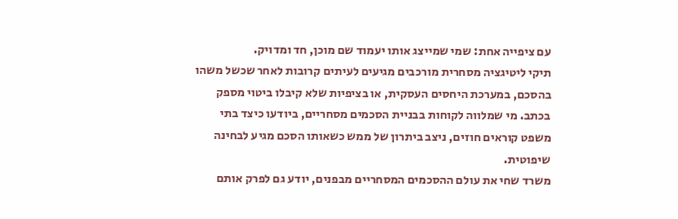עם ציפייה אחת: שמי שמייצג אותו יעמוד שם מוכן, חד ומדויק.
תיקי ליטיגציה מסחרית מורכבים מגיעים לעיתים קרובות לאחר שכשל משהו בהסכם, במערכת היחסים העסקית, או בציפיות שלא קיבלו ביטוי מספק בכתב. מי שמלווה לקוחות בבניית הסכמים מסחריים, ביודעו כיצד בתי משפט קוראים חוזים, ניצב ביתרון של ממש כשאותו הסכם מגיע לבחינה שיפוטית.
משרד שחי את עולם ההסכמים המסחריים מבפנים, יודע גם לפרק אותם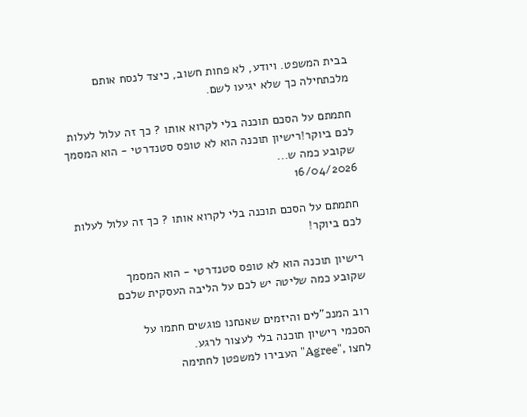בבית המשפט. ויודע, לא פחות חשוב, כיצד לנסח אותם מלכתחילה כך שלא יגיעו לשם.

חתמתם על הסכם תוכנה בלי לקרוא אותו ? כך זה עלול לעלות לכם ביוקר!רישיון תוכנה הוא לא טופס סטנדרטי - הוא המסמך שקובע כמה ש...
16/04/2026

חתמתם על הסכם תוכנה בלי לקרוא אותו ? כך זה עלול לעלות לכם ביוקר!

רישיון תוכנה הוא לא טופס סטנדרטי - הוא המסמך
שקובע כמה שליטה יש לכם על הליבה העסקית שלכם

רוב המנכ"לים והיזמים שאנחנו פוגשים חתמו על
הסכמי רישיון תוכנה בלי לעצור לרגע.
לחצו ,"Agree" העבירו למשפטן לחתימה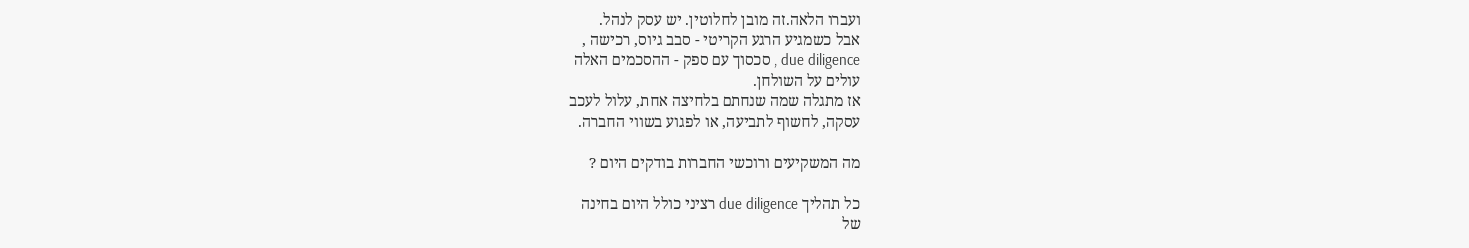ועברו הלאה.זה מובן לחלוטין. יש עסק לנהל.
אבל כשמגיע הרגע הקריטי - סבב גיוס, רכישה ,
due diligence , סכסוך עם ספק - ההסכמים האלה
עולים על השולחן.
אז מתגלה שמה שנחתם בלחיצה אחת, עלול לעכב
עסקה, לחשוף לתביעה, או לפגוע בשווי החברה.

מה המשקיעים ורוכשי החברות בודקים היום ?

כל תהליך due diligence רציני כולל היום בחינה
של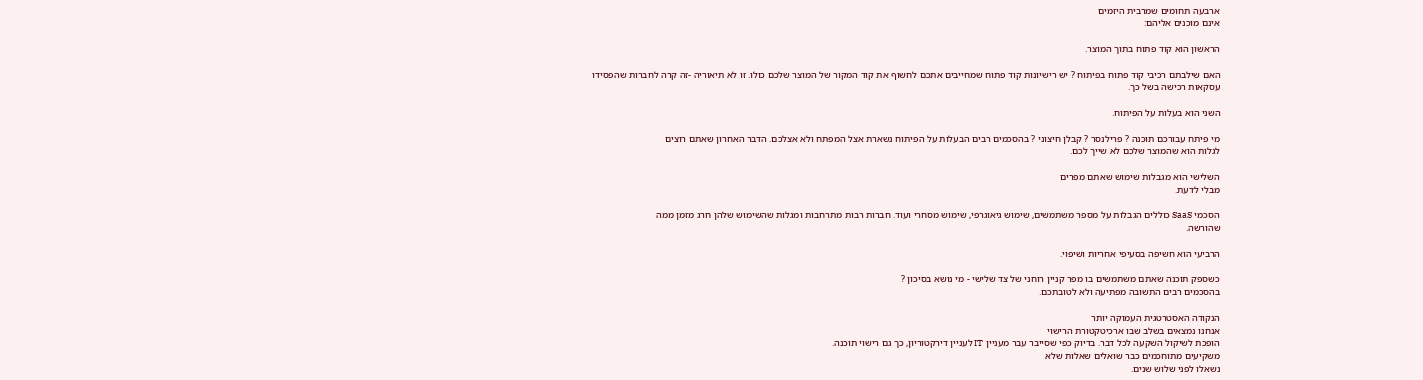ארבעה תחומים שמרבית היזמים
אינם מוכנים אליהם:

הראשון הוא קוד פתוח בתוך המוצר.

האם שילבתם רכיבי קוד פתוח בפיתוח ? יש רישיונות קוד פתוח שמחייבים אתכם לחשוף את קוד המקור של המוצר שלכם כולו. זו לא תיאוריה -זה קרה לחברות שהפסידו
עסקאות רכישה בשל כך.

השני הוא בעלות על הפיתוח.

מי פיתח עבורכם תוכנה ? פרילנסר ? קבלן חיצוני ? בהסכמים רבים הבעלות על הפיתוח נשארת אצל המפתח ולא אצלכם. הדבר האחרון שאתם רוצים
לגלות הוא שהמוצר שלכם לא שייך לכם.

השלישי הוא מגבלות שימוש שאתם מפרים
מבלי לדעת.

הסכמי SaaS כוללים הגבלות על מספר משתמשים, שימוש גיאוגרפי, שימוש מסחרי ועוד. חברות רבות מתרחבות ומגלות שהשימוש שלהן חרג מזמן ממה
שהורשה.

הרביעי הוא חשיפה בסעיפי אחריות ושיפוי.

כשספק תוכנה שאתם משתמשים בו מפר קניין רוחני של צד שלישי - מי נושא בסיכון ?
בהסכמים רבים התשובה מפתיעה ולא לטובתכם.

הנקודה האסטרטגית העמוקה יותר
אנחנו נמצאים בשלב שבו ארכיטקטורת הרישוי
הופכת לשיקול השקעה לכל דבר. בדיוק כפי שסייבר עבר מעניין IT לעניין דירקטוריון, כך גם רישוי תוכנה.
משקיעים מתוחכמים כבר שואלים שאלות שלא
נשאלו לפני שלוש שנים.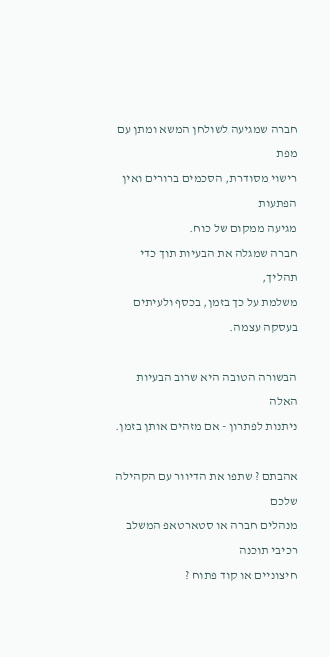חברה שמגיעה לשולחן המשא ומתן עם מפת
רישוי מסודרת, הסכמים ברורים ואין הפתעות
מגיעה ממקום של כוח.
חברה שמגלה את הבעיות תוך כדי תהליך,
משלמת על כך בזמן, בכסף ולעיתים בעסקה עצמה.

הבשורה הטובה היא שרוב הבעיות האלה
ניתנות לפתרון - אם מזהים אותן בזמן.

אהבתם ? שתפו את הדיוור עם הקהילה שלכם
מנהלים חברה או סטארטאפ המשלב רכיבי תוכנה
חיצוניים או קוד פתוח ?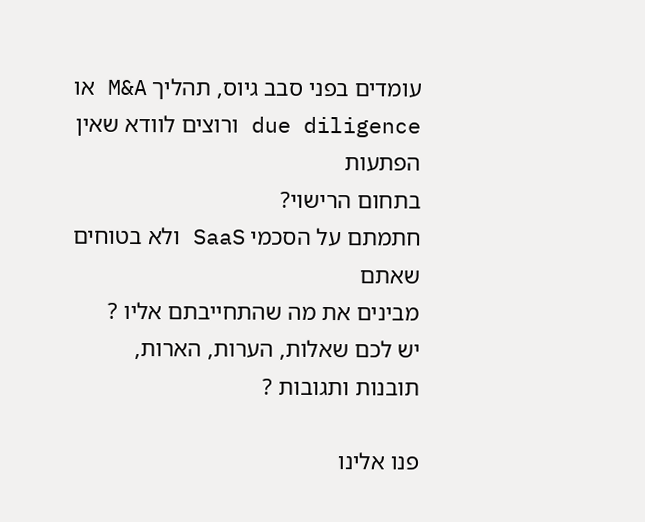עומדים בפני סבב גיוס, תהליך M&A או
due diligence ורוצים לוודא שאין הפתעות
בתחום הרישוי?
חתמתם על הסכמי SaaS ולא בטוחים שאתם
מבינים את מה שהתחייבתם אליו ?
יש לכם שאלות, הערות, הארות, תובנות ותגובות ?

פנו אלינו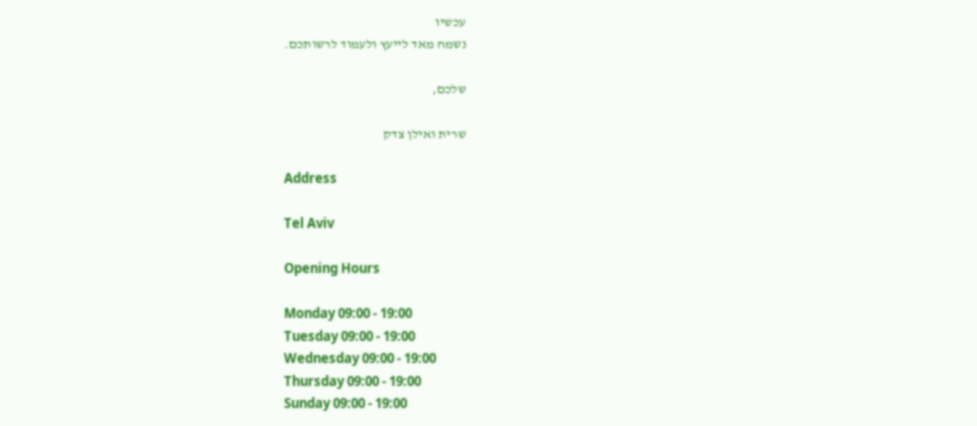עכשיו
נשמח מאד לייעץ ולעמוד לרשותכם.

שלכם,

שרית ואילן צדק

Address

Tel Aviv

Opening Hours

Monday 09:00 - 19:00
Tuesday 09:00 - 19:00
Wednesday 09:00 - 19:00
Thursday 09:00 - 19:00
Sunday 09:00 - 19:00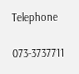Telephone

073-3737711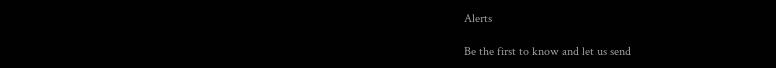Alerts

Be the first to know and let us send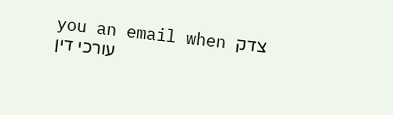you an email when צדק עורכי דין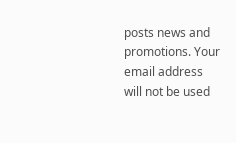posts news and promotions. Your email address will not be used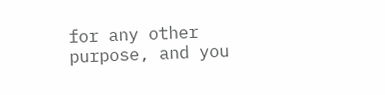for any other purpose, and you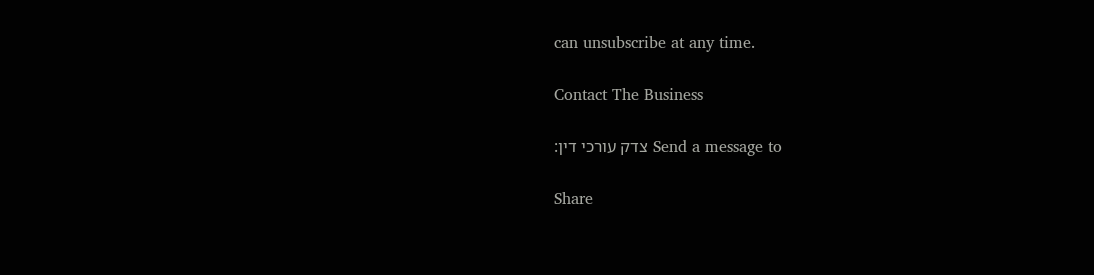can unsubscribe at any time.

Contact The Business

Send a message to צדק עורכי דין:

Share